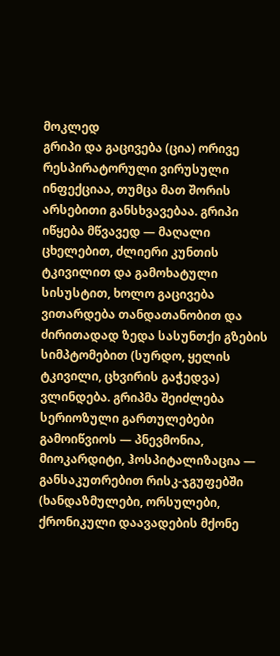მოკლედ
გრიპი და გაცივება (ცია) ორივე რესპირატორული ვირუსული ინფექციაა, თუმცა მათ შორის არსებითი განსხვავებაა. გრიპი იწყება მწვავედ — მაღალი ცხელებით, ძლიერი კუნთის ტკივილით და გამოხატული სისუსტით, ხოლო გაცივება ვითარდება თანდათანობით და ძირითადად ზედა სასუნთქი გზების სიმპტომებით (სურდო, ყელის ტკივილი, ცხვირის გაჭედვა) ვლინდება. გრიპმა შეიძლება სერიოზული გართულებები გამოიწვიოს — პნევმონია, მიოკარდიტი, ჰოსპიტალიზაცია — განსაკუთრებით რისკ-ჯგუფებში (ხანდაზმულები, ორსულები, ქრონიკული დაავადების მქონე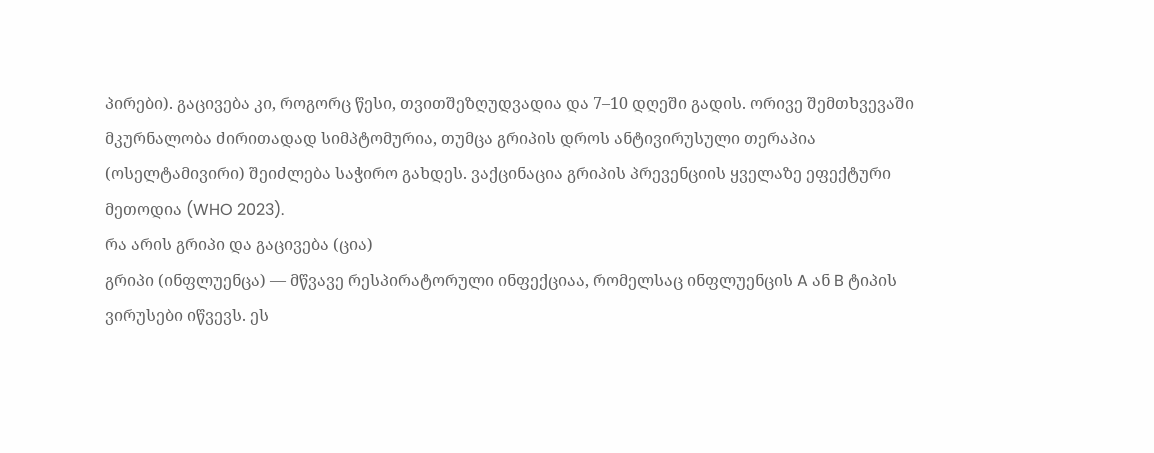პირები). გაცივება კი, როგორც წესი, თვითშეზღუდვადია და 7–10 დღეში გადის. ორივე შემთხვევაში მკურნალობა ძირითადად სიმპტომურია, თუმცა გრიპის დროს ანტივირუსული თერაპია (ოსელტამივირი) შეიძლება საჭირო გახდეს. ვაქცინაცია გრიპის პრევენციის ყველაზე ეფექტური მეთოდია (WHO 2023).
რა არის გრიპი და გაცივება (ცია)
გრიპი (ინფლუენცა) — მწვავე რესპირატორული ინფექციაა, რომელსაც ინფლუენცის A ან B ტიპის ვირუსები იწვევს. ეს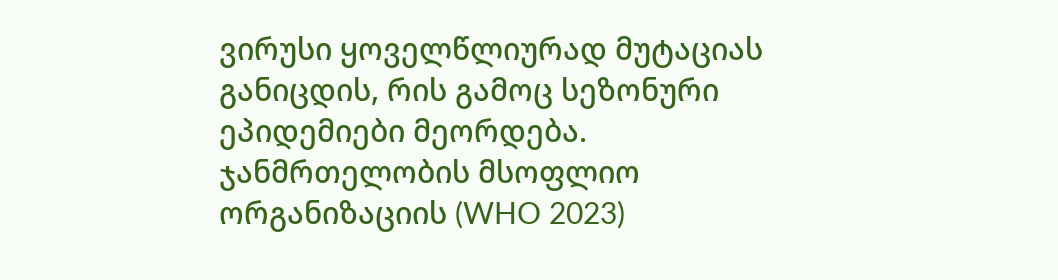ვირუსი ყოველწლიურად მუტაციას განიცდის, რის გამოც სეზონური ეპიდემიები მეორდება. ჯანმრთელობის მსოფლიო ორგანიზაციის (WHO 2023)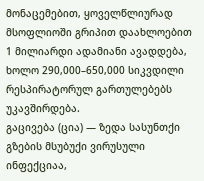მონაცემებით, ყოველწლიურად მსოფლიოში გრიპით დაახლოებით 1 მილიარდი ადამიანი ავადდება, ხოლო 290,000–650,000 სიკვდილი რესპირატორულ გართულებებს უკავშირდება.
გაცივება (ცია) — ზედა სასუნთქი გზების მსუბუქი ვირუსული ინფექციაა,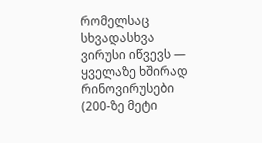რომელსაც სხვადასხვა ვირუსი იწვევს — ყველაზე ხშირად რინოვირუსები (200-ზე მეტი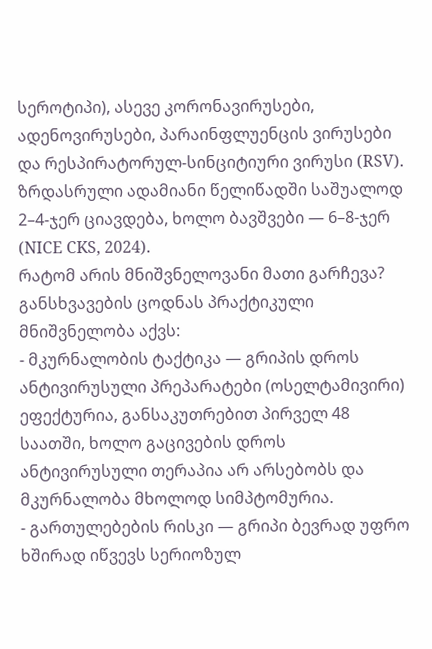სეროტიპი), ასევე კორონავირუსები, ადენოვირუსები, პარაინფლუენცის ვირუსები და რესპირატორულ-სინციტიური ვირუსი (RSV). ზრდასრული ადამიანი წელიწადში საშუალოდ 2–4-ჯერ ციავდება, ხოლო ბავშვები — 6–8-ჯერ (NICE CKS, 2024).
რატომ არის მნიშვნელოვანი მათი გარჩევა?
განსხვავების ცოდნას პრაქტიკული მნიშვნელობა აქვს:
- მკურნალობის ტაქტიკა — გრიპის დროს ანტივირუსული პრეპარატები (ოსელტამივირი) ეფექტურია, განსაკუთრებით პირველ 48 საათში, ხოლო გაცივების დროს ანტივირუსული თერაპია არ არსებობს და მკურნალობა მხოლოდ სიმპტომურია.
- გართულებების რისკი — გრიპი ბევრად უფრო ხშირად იწვევს სერიოზულ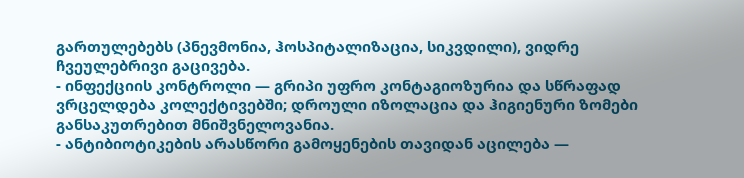გართულებებს (პნევმონია, ჰოსპიტალიზაცია, სიკვდილი), ვიდრე ჩვეულებრივი გაცივება.
- ინფექციის კონტროლი — გრიპი უფრო კონტაგიოზურია და სწრაფად ვრცელდება კოლექტივებში; დროული იზოლაცია და ჰიგიენური ზომები განსაკუთრებით მნიშვნელოვანია.
- ანტიბიოტიკების არასწორი გამოყენების თავიდან აცილება —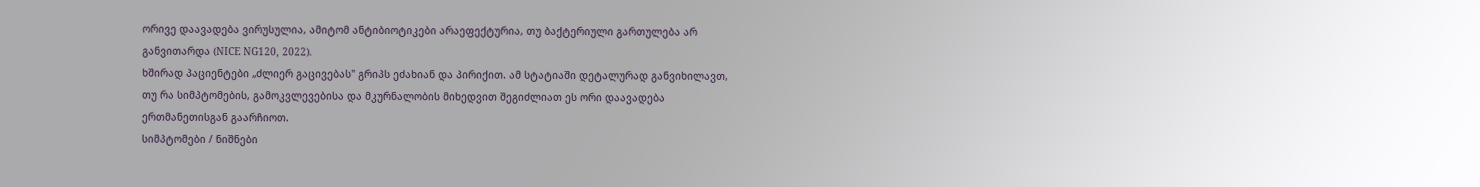ორივე დაავადება ვირუსულია, ამიტომ ანტიბიოტიკები არაეფექტურია, თუ ბაქტერიული გართულება არ განვითარდა (NICE NG120, 2022).
ხშირად პაციენტები „ძლიერ გაცივებას" გრიპს ეძახიან და პირიქით. ამ სტატიაში დეტალურად განვიხილავთ, თუ რა სიმპტომების, გამოკვლევებისა და მკურნალობის მიხედვით შეგიძლიათ ეს ორი დაავადება ერთმანეთისგან გაარჩიოთ.
სიმპტომები / ნიშნები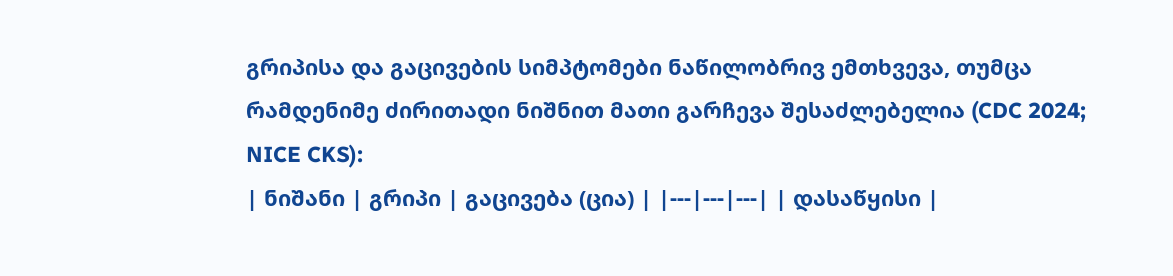გრიპისა და გაცივების სიმპტომები ნაწილობრივ ემთხვევა, თუმცა რამდენიმე ძირითადი ნიშნით მათი გარჩევა შესაძლებელია (CDC 2024; NICE CKS):
| ნიშანი | გრიპი | გაცივება (ცია) | |---|---|---| | დასაწყისი |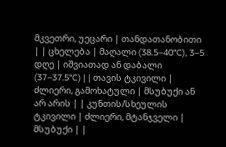მკვეთრი, უეცარი | თანდათანობითი | | ცხელება | მაღალი (38.5–40°C), 3–5 დღე | იშვიათად ან დაბალი (37–37.5°C) | | თავის ტკივილი | ძლიერი, გამოხატული | მსუბუქი ან არ არის | | კუნთის/სხეულის ტკივილი | ძლიერი, მტანჯველი | მსუბუქი | |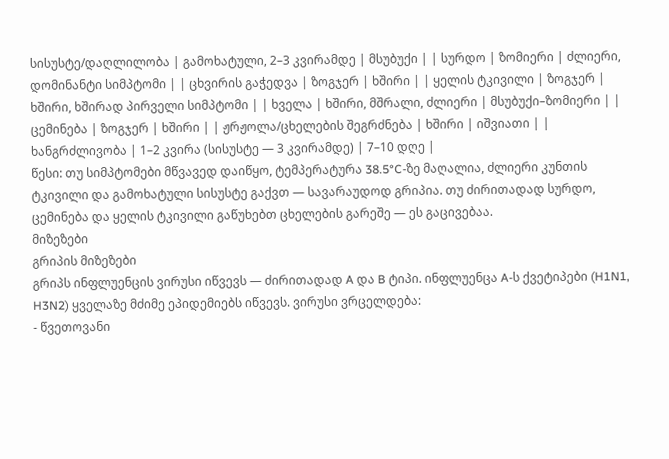სისუსტე/დაღლილობა | გამოხატული, 2–3 კვირამდე | მსუბუქი | | სურდო | ზომიერი | ძლიერი, დომინანტი სიმპტომი | | ცხვირის გაჭედვა | ზოგჯერ | ხშირი | | ყელის ტკივილი | ზოგჯერ | ხშირი, ხშირად პირველი სიმპტომი | | ხველა | ხშირი, მშრალი, ძლიერი | მსუბუქი–ზომიერი | | ცემინება | ზოგჯერ | ხშირი | | ჟრჟოლა/ცხელების შეგრძნება | ხშირი | იშვიათი | | ხანგრძლივობა | 1–2 კვირა (სისუსტე — 3 კვირამდე) | 7–10 დღე |
წესი: თუ სიმპტომები მწვავედ დაიწყო, ტემპერატურა 38.5°C-ზე მაღალია, ძლიერი კუნთის ტკივილი და გამოხატული სისუსტე გაქვთ — სავარაუდოდ გრიპია. თუ ძირითადად სურდო, ცემინება და ყელის ტკივილი გაწუხებთ ცხელების გარეშე — ეს გაცივებაა.
მიზეზები
გრიპის მიზეზები
გრიპს ინფლუენცის ვირუსი იწვევს — ძირითადად A და B ტიპი. ინფლუენცა A-ს ქვეტიპები (H1N1, H3N2) ყველაზე მძიმე ეპიდემიებს იწვევს. ვირუსი ვრცელდება:
- წვეთოვანი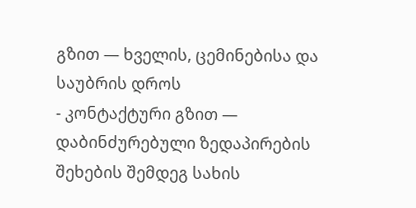გზით — ხველის, ცემინებისა და საუბრის დროს
- კონტაქტური გზით — დაბინძურებული ზედაპირების შეხების შემდეგ სახის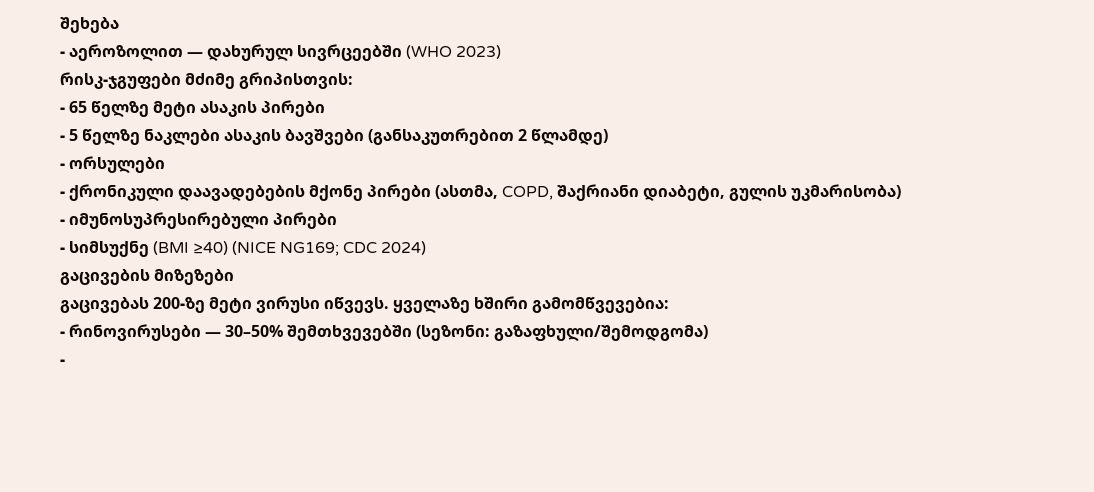შეხება
- აეროზოლით — დახურულ სივრცეებში (WHO 2023)
რისკ-ჯგუფები მძიმე გრიპისთვის:
- 65 წელზე მეტი ასაკის პირები
- 5 წელზე ნაკლები ასაკის ბავშვები (განსაკუთრებით 2 წლამდე)
- ორსულები
- ქრონიკული დაავადებების მქონე პირები (ასთმა, COPD, შაქრიანი დიაბეტი, გულის უკმარისობა)
- იმუნოსუპრესირებული პირები
- სიმსუქნე (BMI ≥40) (NICE NG169; CDC 2024)
გაცივების მიზეზები
გაცივებას 200-ზე მეტი ვირუსი იწვევს. ყველაზე ხშირი გამომწვევებია:
- რინოვირუსები — 30–50% შემთხვევებში (სეზონი: გაზაფხული/შემოდგომა)
-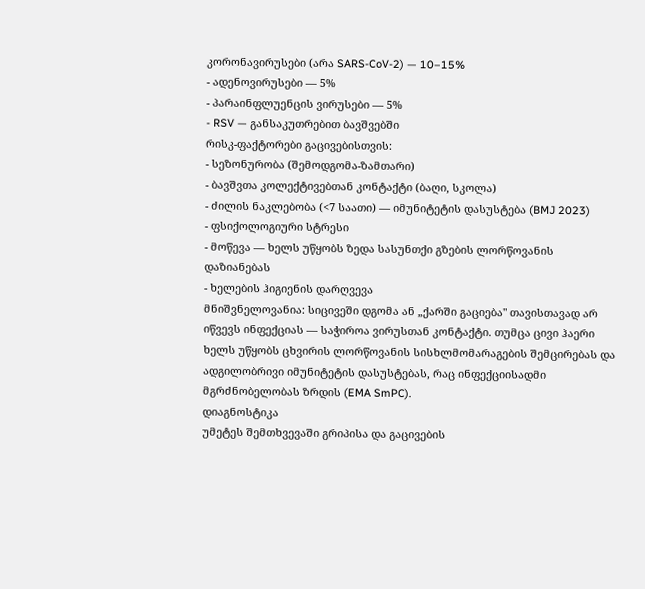კორონავირუსები (არა SARS-CoV-2) — 10–15%
- ადენოვირუსები — 5%
- პარაინფლუენცის ვირუსები — 5%
- RSV — განსაკუთრებით ბავშვებში
რისკ-ფაქტორები გაცივებისთვის:
- სეზონურობა (შემოდგომა-ზამთარი)
- ბავშვთა კოლექტივებთან კონტაქტი (ბაღი, სკოლა)
- ძილის ნაკლებობა (<7 საათი) — იმუნიტეტის დასუსტება (BMJ 2023)
- ფსიქოლოგიური სტრესი
- მოწევა — ხელს უწყობს ზედა სასუნთქი გზების ლორწოვანის დაზიანებას
- ხელების ჰიგიენის დარღვევა
მნიშვნელოვანია: სიცივეში დგომა ან „ქარში გაციება" თავისთავად არ იწვევს ინფექციას — საჭიროა ვირუსთან კონტაქტი. თუმცა ცივი ჰაერი ხელს უწყობს ცხვირის ლორწოვანის სისხლმომარაგების შემცირებას და ადგილობრივი იმუნიტეტის დასუსტებას, რაც ინფექციისადმი მგრძნობელობას ზრდის (EMA SmPC).
დიაგნოსტიკა
უმეტეს შემთხვევაში გრიპისა და გაცივების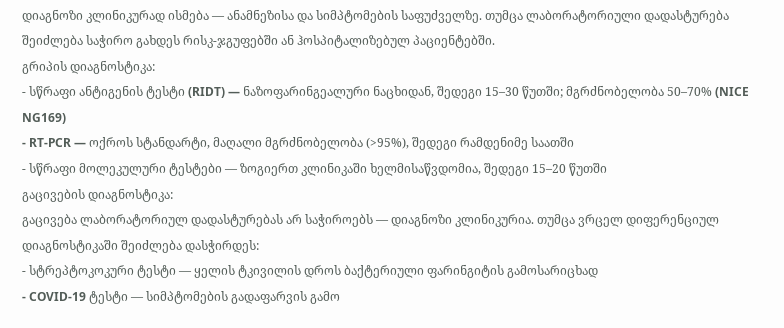დიაგნოზი კლინიკურად ისმება — ანამნეზისა და სიმპტომების საფუძველზე. თუმცა ლაბორატორიული დადასტურება შეიძლება საჭირო გახდეს რისკ-ჯგუფებში ან ჰოსპიტალიზებულ პაციენტებში.
გრიპის დიაგნოსტიკა:
- სწრაფი ანტიგენის ტესტი (RIDT) — ნაზოფარინგეალური ნაცხიდან, შედეგი 15–30 წუთში; მგრძნობელობა 50–70% (NICE NG169)
- RT-PCR — ოქროს სტანდარტი, მაღალი მგრძნობელობა (>95%), შედეგი რამდენიმე საათში
- სწრაფი მოლეკულური ტესტები — ზოგიერთ კლინიკაში ხელმისაწვდომია, შედეგი 15–20 წუთში
გაცივების დიაგნოსტიკა:
გაცივება ლაბორატორიულ დადასტურებას არ საჭიროებს — დიაგნოზი კლინიკურია. თუმცა ვრცელ დიფერენციულ დიაგნოსტიკაში შეიძლება დასჭირდეს:
- სტრეპტოკოკური ტესტი — ყელის ტკივილის დროს ბაქტერიული ფარინგიტის გამოსარიცხად
- COVID-19 ტესტი — სიმპტომების გადაფარვის გამო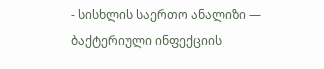- სისხლის საერთო ანალიზი — ბაქტერიული ინფექციის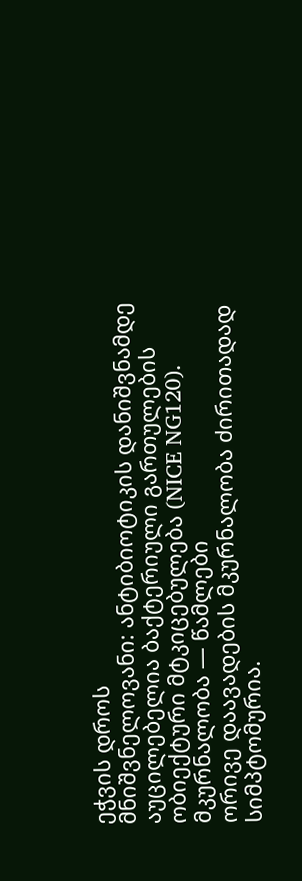ეჭვის დროს
მნიშვნელოვანი: ანტიბიოტიკის დანიშვნამდე აუცილებელია ბაქტერიული გართულების ობიექტური მტკიცებულება (NICE NG120).
მკურნალობა — წამლები
ორივე დაავადების მკურნალობა ძირითადად სიმპტომურია.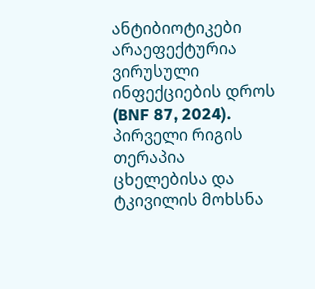ანტიბიოტიკები არაეფექტურია ვირუსული ინფექციების დროს (BNF 87, 2024).
პირველი რიგის თერაპია
ცხელებისა და ტკივილის მოხსნა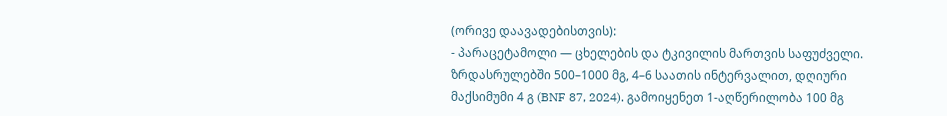(ორივე დაავადებისთვის):
- პარაცეტამოლი — ცხელების და ტკივილის მართვის საფუძველი. ზრდასრულებში 500–1000 მგ, 4–6 საათის ინტერვალით, დღიური მაქსიმუმი 4 გ (BNF 87, 2024). გამოიყენეთ 1-აღწერილობა 100 მგ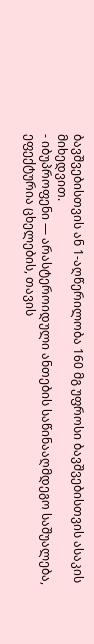ბავშვებისთვის ან 1-აღწერილობა 160 მგ უფროსი ბავშვებისთვის ასაკის მიხედვით.
- იბუპროფენი — არასტეროიდული ანთების საწინააღმდეგო საშუალება, ეფექტურია ცხელების, თავის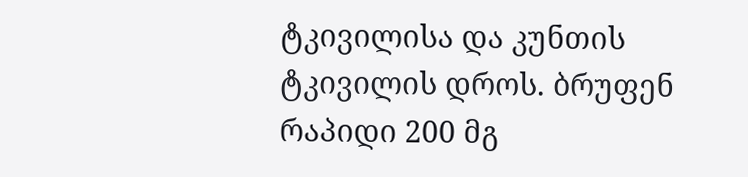ტკივილისა და კუნთის ტკივილის დროს. ბრუფენ რაპიდი 200 მგ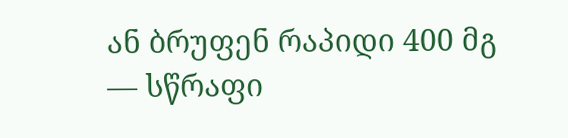ან ბრუფენ რაპიდი 400 მგ — სწრაფი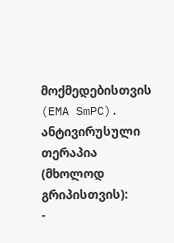მოქმედებისთვის (EMA SmPC).
ანტივირუსული თერაპია (მხოლოდ გრიპისთვის):
-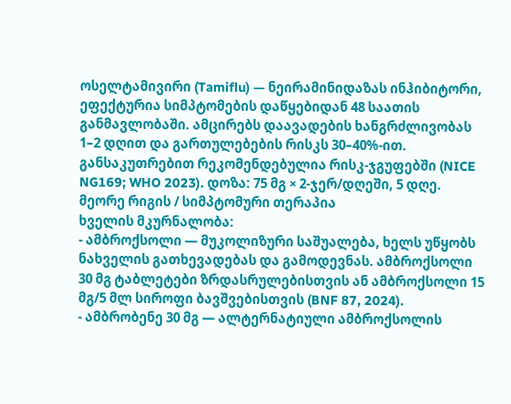ოსელტამივირი (Tamiflu) — ნეირამინიდაზას ინჰიბიტორი, ეფექტურია სიმპტომების დაწყებიდან 48 საათის განმავლობაში. ამცირებს დაავადების ხანგრძლივობას 1–2 დღით და გართულებების რისკს 30–40%-ით. განსაკუთრებით რეკომენდებულია რისკ-ჯგუფებში (NICE NG169; WHO 2023). დოზა: 75 მგ × 2-ჯერ/დღეში, 5 დღე.
მეორე რიგის / სიმპტომური თერაპია
ხველის მკურნალობა:
- ამბროქსოლი — მუკოლიზური საშუალება, ხელს უწყობს ნახველის გათხევადებას და გამოდევნას. ამბროქსოლი 30 მგ ტაბლეტები ზრდასრულებისთვის ან ამბროქსოლი 15 მგ/5 მლ სიროფი ბავშვებისთვის (BNF 87, 2024).
- ამბრობენე 30 მგ — ალტერნატიული ამბროქსოლის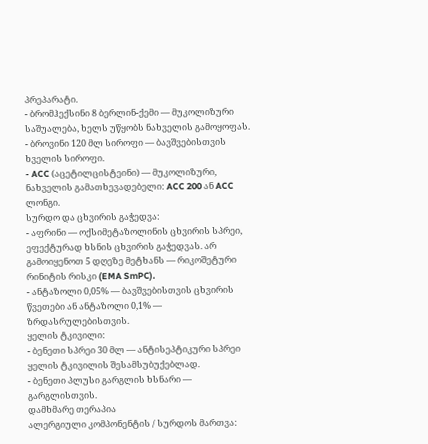პრეპარატი.
- ბრომჰექსინი 8 ბერლინ-ქემი — მუკოლიზური საშუალება, ხელს უწყობს ნახველის გამოყოფას.
- ბროვინი 120 მლ სიროფი — ბავშვებისთვის ხველის სიროფი.
- ACC (აცეტილცისტეინი) — მუკოლიზური, ნახველის გამათხევადებელი: ACC 200 ან ACC ლონგი.
სურდო და ცხვირის გაჭედვა:
- აფრინი — ოქსიმეტაზოლინის ცხვირის სპრეი, ეფექტურად ხსნის ცხვირის გაჭედვას. არ გამოიყენოთ 5 დღეზე მეტხანს — რიკოშეტური რინიტის რისკი (EMA SmPC).
- ანტაზოლი 0,05% — ბავშვებისთვის ცხვირის წვეთები ან ანტაზოლი 0,1% — ზრდასრულებისთვის.
ყელის ტკივილი:
- ბენეთი სპრეი 30 მლ — ანტისეპტიკური სპრეი ყელის ტკივილის შესამსუბუქებლად.
- ბენეთი პლუსი გარგლის ხსნარი — გარგლისთვის.
დამხმარე თერაპია
ალერგიული კომპონენტის / სურდოს მართვა: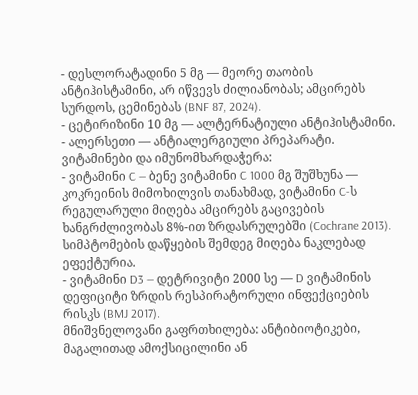- დესლორატადინი 5 მგ — მეორე თაობის ანტიჰისტამინი, არ იწვევს ძილიანობას; ამცირებს სურდოს, ცემინებას (BNF 87, 2024).
- ცეტირიზინი 10 მგ — ალტერნატიული ანტიჰისტამინი.
- ალერსეთი — ანტიალერგიული პრეპარატი.
ვიტამინები და იმუნომხარდაჭერა:
- ვიტამინი C — ბენე ვიტამინი C 1000 მგ შუშხუნა — კოკრეინის მიმოხილვის თანახმად, ვიტამინი C-ს რეგულარული მიღება ამცირებს გაცივების ხანგრძლივობას 8%-ით ზრდასრულებში (Cochrane 2013). სიმპტომების დაწყების შემდეგ მიღება ნაკლებად ეფექტურია.
- ვიტამინი D3 — დეტრივიტი 2000 სე — D ვიტამინის დეფიციტი ზრდის რესპირატორული ინფექციების რისკს (BMJ 2017).
მნიშვნელოვანი გაფრთხილება: ანტიბიოტიკები, მაგალითად ამოქსიცილინი ან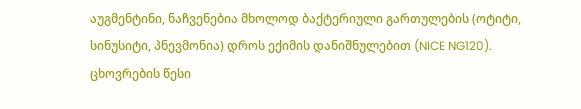აუგმენტინი, ნაჩვენებია მხოლოდ ბაქტერიული გართულების (ოტიტი, სინუსიტი, პნევმონია) დროს ექიმის დანიშნულებით (NICE NG120).
ცხოვრების წესი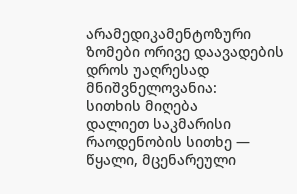არამედიკამენტოზური ზომები ორივე დაავადების დროს უაღრესად მნიშვნელოვანია:
სითხის მიღება
დალიეთ საკმარისი რაოდენობის სითხე — წყალი, მცენარეული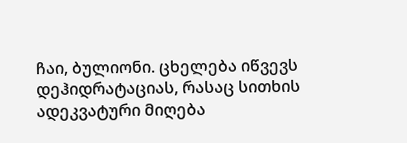ჩაი, ბულიონი. ცხელება იწვევს დეჰიდრატაციას, რასაც სითხის ადეკვატური მიღება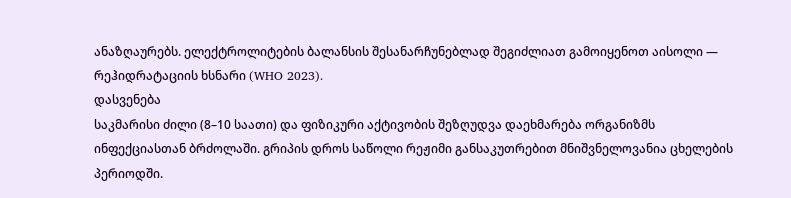ანაზღაურებს. ელექტროლიტების ბალანსის შესანარჩუნებლად შეგიძლიათ გამოიყენოთ აისოლი — რეჰიდრატაციის ხსნარი (WHO 2023).
დასვენება
საკმარისი ძილი (8–10 საათი) და ფიზიკური აქტივობის შეზღუდვა დაეხმარება ორგანიზმს ინფექციასთან ბრძოლაში. გრიპის დროს საწოლი რეჟიმი განსაკუთრებით მნიშვნელოვანია ცხელების პერიოდში.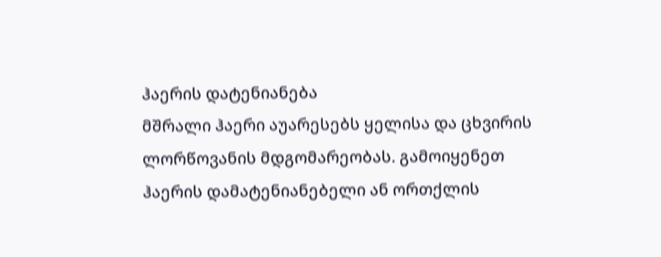ჰაერის დატენიანება
მშრალი ჰაერი აუარესებს ყელისა და ცხვირის ლორწოვანის მდგომარეობას. გამოიყენეთ ჰაერის დამატენიანებელი ან ორთქლის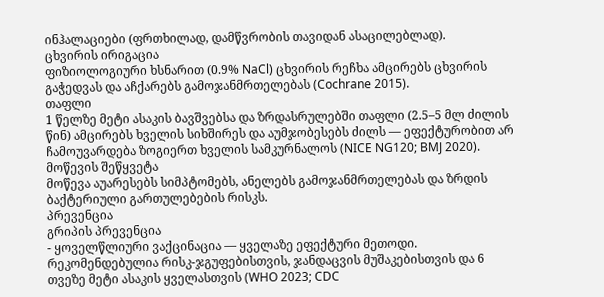ინჰალაციები (ფრთხილად, დამწვრობის თავიდან ასაცილებლად).
ცხვირის ირიგაცია
ფიზიოლოგიური ხსნარით (0.9% NaCl) ცხვირის რეჩხა ამცირებს ცხვირის გაჭედვას და აჩქარებს გამოჯანმრთელებას (Cochrane 2015).
თაფლი
1 წელზე მეტი ასაკის ბავშვებსა და ზრდასრულებში თაფლი (2.5–5 მლ ძილის წინ) ამცირებს ხველის სიხშირეს და აუმჯობესებს ძილს — ეფექტურობით არ ჩამოუვარდება ზოგიერთ ხველის სამკურნალოს (NICE NG120; BMJ 2020).
მოწევის შეწყვეტა
მოწევა აუარესებს სიმპტომებს, ანელებს გამოჯანმრთელებას და ზრდის ბაქტერიული გართულებების რისკს.
პრევენცია
გრიპის პრევენცია
- ყოველწლიური ვაქცინაცია — ყველაზე ეფექტური მეთოდი. რეკომენდებულია რისკ-ჯგუფებისთვის, ჯანდაცვის მუშაკებისთვის და 6 თვეზე მეტი ასაკის ყველასთვის (WHO 2023; CDC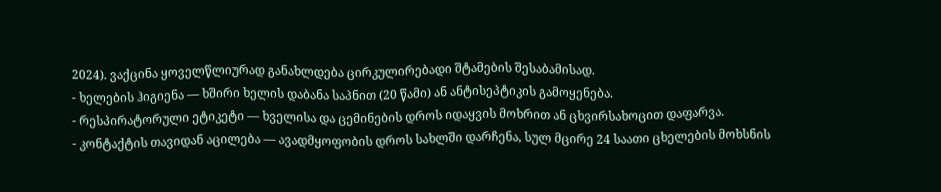2024). ვაქცინა ყოველწლიურად განახლდება ცირკულირებადი შტამების შესაბამისად.
- ხელების ჰიგიენა — ხშირი ხელის დაბანა საპნით (20 წამი) ან ანტისეპტიკის გამოყენება.
- რესპირატორული ეტიკეტი — ხველისა და ცემინების დროს იდაყვის მოხრით ან ცხვირსახოცით დაფარვა.
- კონტაქტის თავიდან აცილება — ავადმყოფობის დროს სახლში დარჩენა, სულ მცირე 24 საათი ცხელების მოხსნის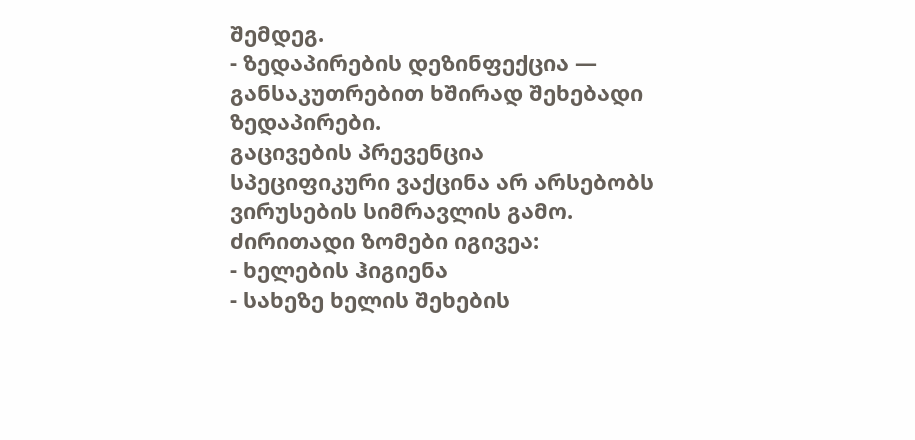შემდეგ.
- ზედაპირების დეზინფექცია — განსაკუთრებით ხშირად შეხებადი ზედაპირები.
გაცივების პრევენცია
სპეციფიკური ვაქცინა არ არსებობს ვირუსების სიმრავლის გამო. ძირითადი ზომები იგივეა:
- ხელების ჰიგიენა
- სახეზე ხელის შეხების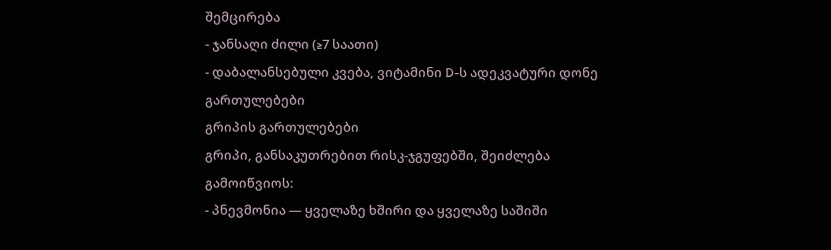შემცირება
- ჯანსაღი ძილი (≥7 საათი)
- დაბალანსებული კვება, ვიტამინი D-ს ადეკვატური დონე
გართულებები
გრიპის გართულებები
გრიპი, განსაკუთრებით რისკ-ჯგუფებში, შეიძლება გამოიწვიოს:
- პნევმონია — ყველაზე ხშირი და ყველაზე საშიში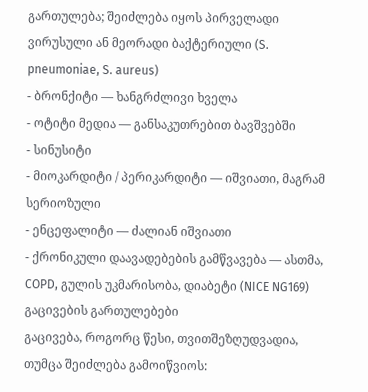გართულება; შეიძლება იყოს პირველადი ვირუსული ან მეორადი ბაქტერიული (S. pneumoniae, S. aureus)
- ბრონქიტი — ხანგრძლივი ხველა
- ოტიტი მედია — განსაკუთრებით ბავშვებში
- სინუსიტი
- მიოკარდიტი / პერიკარდიტი — იშვიათი, მაგრამ სერიოზული
- ენცეფალიტი — ძალიან იშვიათი
- ქრონიკული დაავადებების გამწვავება — ასთმა, COPD, გულის უკმარისობა, დიაბეტი (NICE NG169)
გაცივების გართულებები
გაცივება, როგორც წესი, თვითშეზღუდვადია, თუმცა შეიძლება გამოიწვიოს: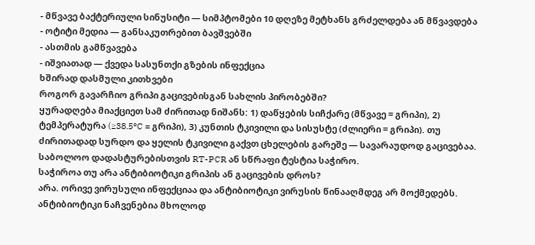- მწვავე ბაქტერიული სინუსიტი — სიმპტომები 10 დღეზე მეტხანს გრძელდება ან მწვავდება
- ოტიტი მედია — განსაკუთრებით ბავშვებში
- ასთმის გამწვავება
- იშვიათად — ქვედა სასუნთქი გზების ინფექცია
ხშირად დასმული კითხვები
როგორ გავარჩიო გრიპი გაცივებისგან სახლის პირობებში?
ყურადღება მიაქციეთ სამ ძირითად ნიშანს: 1) დაწყების სიჩქარე (მწვავე = გრიპი), 2) ტემპერატურა (≥38.5°C = გრიპი), 3) კუნთის ტკივილი და სისუსტე (ძლიერი = გრიპი). თუ ძირითადად სურდო და ყელის ტკივილი გაქვთ ცხელების გარეშე — სავარაუდოდ გაცივებაა. საბოლოო დადასტურებისთვის RT-PCR ან სწრაფი ტესტია საჭირო.
საჭიროა თუ არა ანტიბიოტიკი გრიპის ან გაცივების დროს?
არა. ორივე ვირუსული ინფექციაა და ანტიბიოტიკი ვირუსის წინააღმდეგ არ მოქმედებს. ანტიბიოტიკი ნაჩვენებია მხოლოდ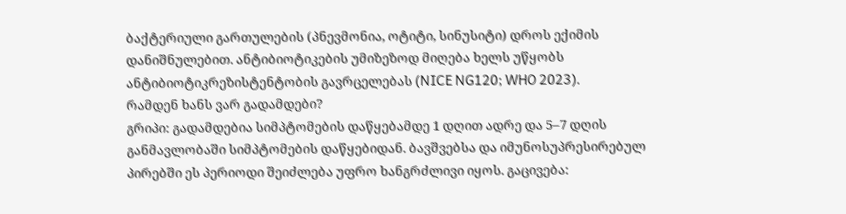ბაქტერიული გართულების (პნევმონია, ოტიტი, სინუსიტი) დროს ექიმის დანიშნულებით. ანტიბიოტიკების უმიზეზოდ მიღება ხელს უწყობს ანტიბიოტიკრეზისტენტობის გავრცელებას (NICE NG120; WHO 2023).
რამდენ ხანს ვარ გადამდები?
გრიპი: გადამდებია სიმპტომების დაწყებამდე 1 დღით ადრე და 5–7 დღის განმავლობაში სიმპტომების დაწყებიდან. ბავშვებსა და იმუნოსუპრესირებულ პირებში ეს პერიოდი შეიძლება უფრო ხანგრძლივი იყოს. გაცივება: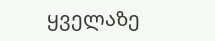ყველაზე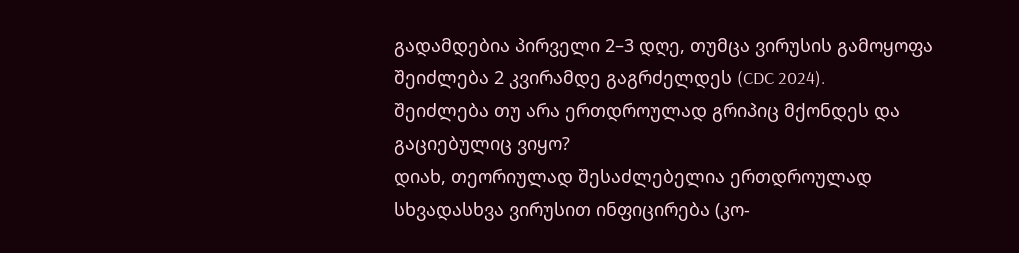გადამდებია პირველი 2–3 დღე, თუმცა ვირუსის გამოყოფა შეიძლება 2 კვირამდე გაგრძელდეს (CDC 2024).
შეიძლება თუ არა ერთდროულად გრიპიც მქონდეს და გაციებულიც ვიყო?
დიახ, თეორიულად შესაძლებელია ერთდროულად სხვადასხვა ვირუსით ინფიცირება (კო-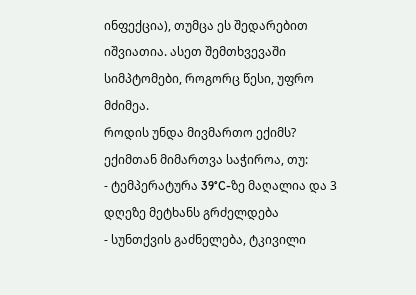ინფექცია), თუმცა ეს შედარებით იშვიათია. ასეთ შემთხვევაში სიმპტომები, როგორც წესი, უფრო მძიმეა.
როდის უნდა მივმართო ექიმს?
ექიმთან მიმართვა საჭიროა, თუ:
- ტემპერატურა 39°C-ზე მაღალია და 3 დღეზე მეტხანს გრძელდება
- სუნთქვის გაძნელება, ტკივილი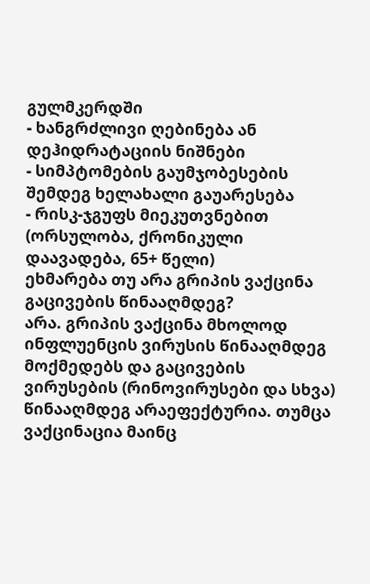გულმკერდში
- ხანგრძლივი ღებინება ან დეჰიდრატაციის ნიშნები
- სიმპტომების გაუმჯობესების შემდეგ ხელახალი გაუარესება
- რისკ-ჯგუფს მიეკუთვნებით (ორსულობა, ქრონიკული დაავადება, 65+ წელი)
ეხმარება თუ არა გრიპის ვაქცინა გაცივების წინააღმდეგ?
არა. გრიპის ვაქცინა მხოლოდ ინფლუენცის ვირუსის წინააღმდეგ მოქმედებს და გაცივების ვირუსების (რინოვირუსები და სხვა) წინააღმდეგ არაეფექტურია. თუმცა ვაქცინაცია მაინც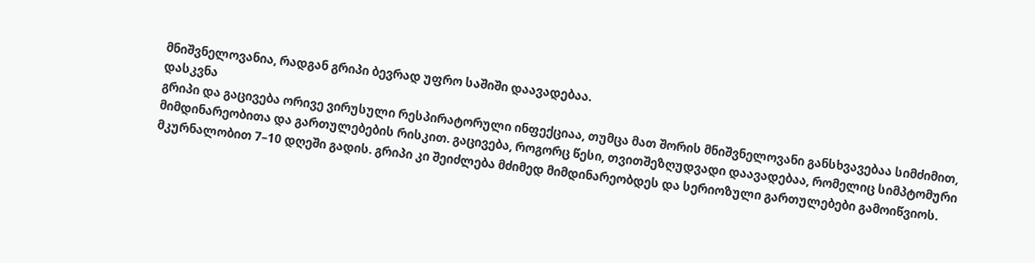მნიშვნელოვანია, რადგან გრიპი ბევრად უფრო საშიში დაავადებაა.
დასკვნა
გრიპი და გაცივება ორივე ვირუსული რესპირატორული ინფექციაა, თუმცა მათ შორის მნიშვნელოვანი განსხვავებაა სიმძიმით, მიმდინარეობითა და გართულებების რისკით. გაცივება, როგორც წესი, თვითშეზღუდვადი დაავადებაა, რომელიც სიმპტომური მკურნალობით 7–10 დღეში გადის. გრიპი კი შეიძლება მძიმედ მიმდინარეობდეს და სერიოზული გართულებები გამოიწვიოს.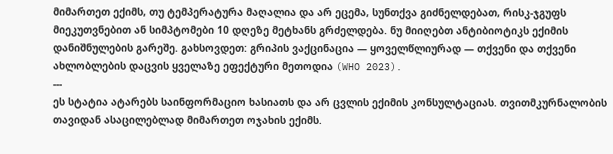მიმართეთ ექიმს, თუ ტემპერატურა მაღალია და არ ეცემა, სუნთქვა გიძნელდებათ, რისკ-ჯგუფს მიეკუთვნებით ან სიმპტომები 10 დღეზე მეტხანს გრძელდება. ნუ მიიღებთ ანტიბიოტიკს ექიმის დანიშნულების გარეშე. გახსოვდეთ: გრიპის ვაქცინაცია — ყოველწლიურად — თქვენი და თქვენი ახლობლების დაცვის ყველაზე ეფექტური მეთოდია (WHO 2023).
---
ეს სტატია ატარებს საინფორმაციო ხასიათს და არ ცვლის ექიმის კონსულტაციას. თვითმკურნალობის თავიდან ასაცილებლად მიმართეთ ოჯახის ექიმს.